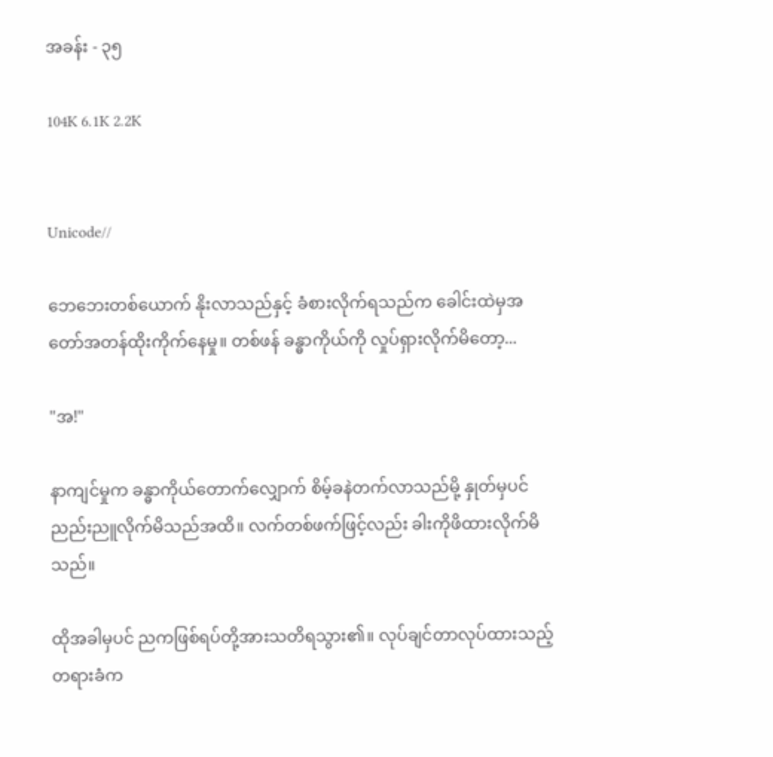အခန်း - ၃၅

104K 6.1K 2.2K


Unicode//

ဘေဘေးတစ်ယောက် နိုးလာသည်နှင့် ခံစားလိုက်ရသည်က ခေါင်းထဲမှအတော်အတန်ထိုးကိုက်နေမှု။ တစ်ဖန် ခန္ဓာကိုယ်ကို လှုပ်ရှားလိုက်မိတော့...

"အ!"

နာကျင်မှုက ခန္ဓာကိုယ်တောက်လျှောက် စိမ့်ခနဲတက်လာသည်မို့ နှုတ်မှပင် ညည်းညူလိုက်မိသည်အထိ။ လက်တစ်ဖက်ဖြင့်လည်း ခါးကိုဖိထားလိုက်မိသည်။

ထိုအခါမှပင် ညကဖြစ်ရပ်တို့အားသတိရသွား၏။ လုပ်ချင်တာလုပ်ထားသည့်တရားခံက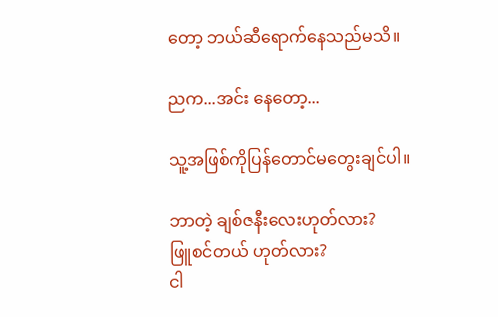တော့ ဘယ်ဆီရောက်နေသည်မသိ။

ညက...အင်း နေတော့...

သူ့အဖြစ်ကိုပြန်တောင်မတွေးချင်ပါ။

ဘာတဲ့ ချစ်ဇနီးလေးဟုတ်လား?
ဖြူစင်တယ် ဟုတ်လား?
ငါ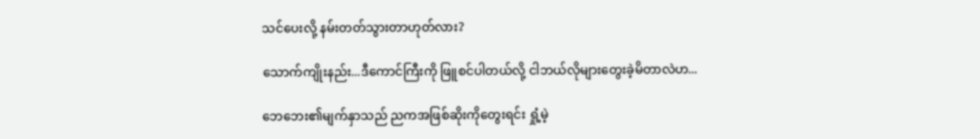သင်ပေးလို့ နမ်းတတ်သွားတာဟုတ်လား?

သောက်ကျိုးနည်း...ဒီကောင်ကြီးကို ဖြူစင်ပါတယ်လို့ ငါဘယ်လိုများတွေးခဲ့မိတာလဲဟ...

ဘေဘေး၏မျက်နှာသည် ညကအဖြစ်ဆိုးကိုတွေးရင်း ရှုံ့မဲ့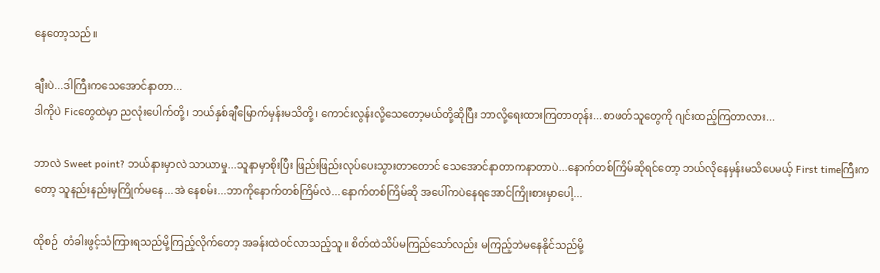နေတော့သည်။

ချီးပဲ...ဒါကြီးကသေအောင်နာတာ...
ဒါကိုပဲ Ficတွေထဲမှာ ညလုံးပေါက်တို့၊ ဘယ်နှစ်ချီမြောက်မှန်းမသိတို့၊ ကောင်းလွန်းလို့သေတော့မယ်တို့ဆိုပြီး ဘာလို့ရေးထားကြတာတုန်း...စာဖတ်သူတွေကို ဂျင်းထည့်ကြတာလား...

ဘာလဲ Sweet point? ဘယ်နားမှာလဲ သာယာမှု...သူနာမှာစိုးပြီး ဖြည်းဖြည်းလုပ်ပေးသွားတာတောင် သေအောင်နာတာကနာတာပဲ...နောက်တစ်ကြိမ်ဆိုရင်တော့ ဘယ်လိုနေမှန်းမသိပေမယ့် First timeကြီးကတော့ သူနည်းနည်းမှကြိုက်မနေ...အဲ နေစမ်း...ဘာကိုနောက်တစ်ကြိမ်လဲ...နောက်တစ်ကြိမ်ဆို အပေါ်ကပဲနေရအောင်ကြိုးစားမှာပေါ့...

ထိုစဉ်  တံခါးဖွင့်သံကြားရသည်မို့ကြည့်လိုက်တော့ အခန်းထဲဝင်လာသည့်သူ။ စိတ်ထဲသိပ်မကြည်သော်လည်း မကြည့်ဘဲမနေနိုင်သည်မို့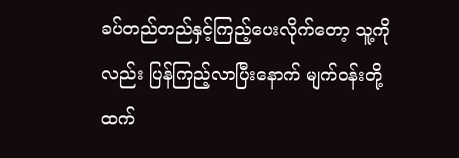ခပ်တည်တည်နှင့်ကြည့်ပေးလိုက်တော့ သူ့ကိုလည်း ပြန်ကြည့်လာပြီးနောက် မျက်ဝန်းတို့ထက်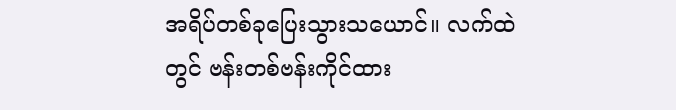အရိပ်တစ်ခုပြေးသွားသယောင်။ လက်ထဲတွင် ဗန်းတစ်ဗန်းကိုင်ထား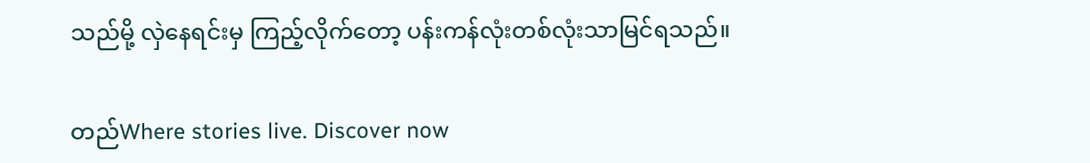သည်မို့ လှဲနေရင်းမှ ကြည့်လိုက်တော့ ပန်းကန်လုံးတစ်လုံးသာမြင်ရသည်။

တည်Where stories live. Discover now